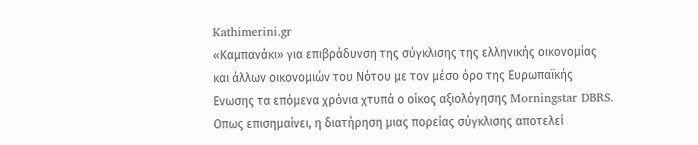Kathimerini.gr
«Καμπανάκι» για επιβράδυνση της σύγκλισης της ελληνικής οικονομίας και άλλων οικονομιών του Νότου με τον μέσο όρο της Ευρωπαϊκής Ενωσης τα επόμενα χρόνια χτυπά ο οίκος αξιολόγησης Morningstar DBRS. Οπως επισημαίνει, η διατήρηση μιας πορείας σύγκλισης αποτελεί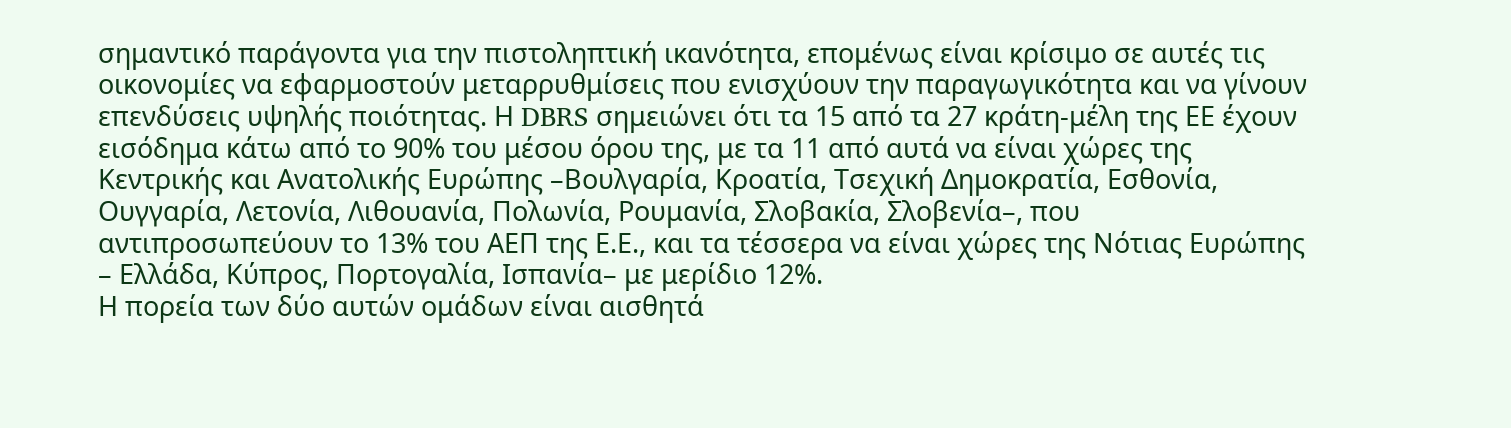σημαντικό παράγοντα για την πιστοληπτική ικανότητα, επομένως είναι κρίσιμο σε αυτές τις οικονομίες να εφαρμοστούν μεταρρυθμίσεις που ενισχύουν την παραγωγικότητα και να γίνουν επενδύσεις υψηλής ποιότητας. Η DBRS σημειώνει ότι τα 15 από τα 27 κράτη-μέλη της ΕΕ έχουν εισόδημα κάτω από το 90% του μέσου όρου της, με τα 11 από αυτά να είναι χώρες της Κεντρικής και Ανατολικής Ευρώπης –Βουλγαρία, Κροατία, Τσεχική Δημοκρατία, Εσθονία, Ουγγαρία, Λετονία, Λιθουανία, Πολωνία, Ρουμανία, Σλοβακία, Σλοβενία–, που αντιπροσωπεύουν το 13% του ΑΕΠ της Ε.Ε., και τα τέσσερα να είναι χώρες της Νότιας Ευρώπης – Ελλάδα, Κύπρος, Πορτογαλία, Ισπανία– με μερίδιο 12%.
Η πορεία των δύο αυτών ομάδων είναι αισθητά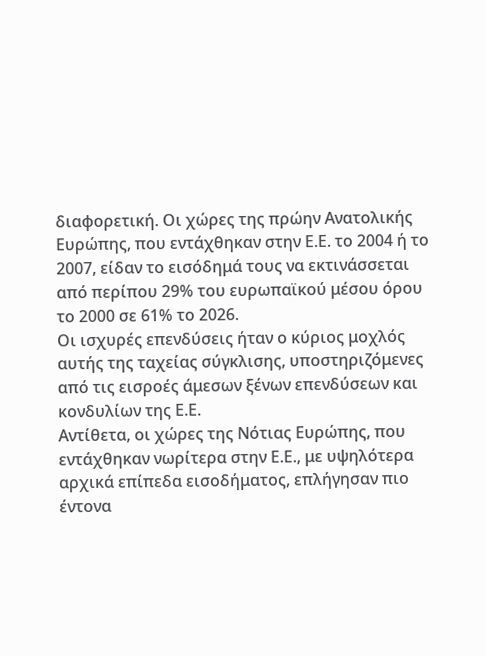διαφορετική. Οι χώρες της πρώην Ανατολικής Ευρώπης, που εντάχθηκαν στην Ε.Ε. το 2004 ή το 2007, είδαν το εισόδημά τους να εκτινάσσεται από περίπου 29% του ευρωπαϊκού μέσου όρου το 2000 σε 61% το 2026.
Οι ισχυρές επενδύσεις ήταν ο κύριος μοχλός αυτής της ταχείας σύγκλισης, υποστηριζόμενες από τις εισροές άμεσων ξένων επενδύσεων και κονδυλίων της Ε.Ε.
Αντίθετα, οι χώρες της Νότιας Ευρώπης, που εντάχθηκαν νωρίτερα στην Ε.Ε., με υψηλότερα αρχικά επίπεδα εισοδήματος, επλήγησαν πιο έντονα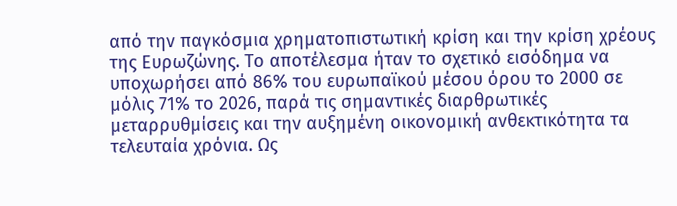από την παγκόσμια χρηματοπιστωτική κρίση και την κρίση χρέους της Ευρωζώνης. Το αποτέλεσμα ήταν το σχετικό εισόδημα να υποχωρήσει από 86% του ευρωπαϊκού μέσου όρου το 2000 σε μόλις 71% το 2026, παρά τις σημαντικές διαρθρωτικές μεταρρυθμίσεις και την αυξημένη οικονομική ανθεκτικότητα τα τελευταία χρόνια. Ως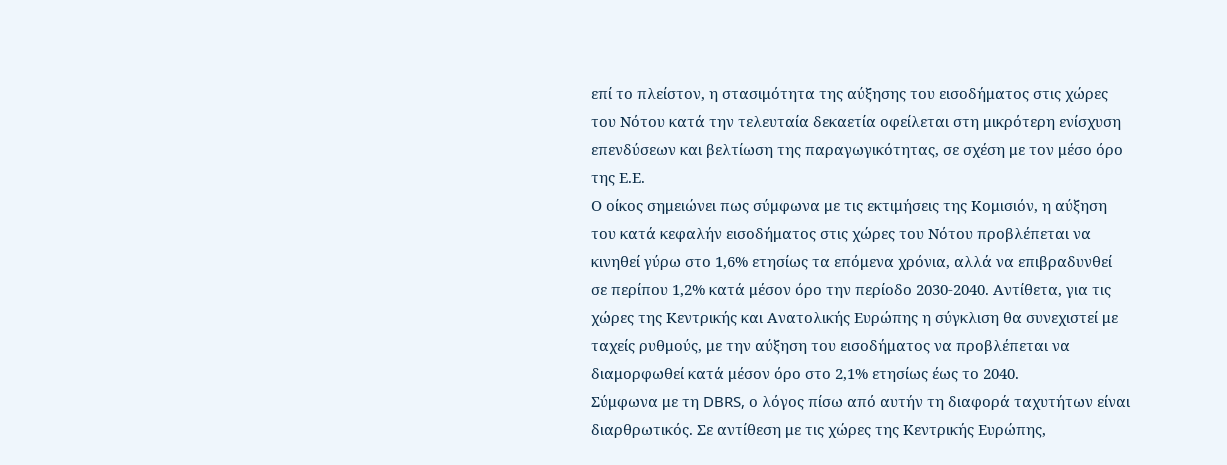επί το πλείστον, η στασιμότητα της αύξησης του εισοδήματος στις χώρες του Νότου κατά την τελευταία δεκαετία οφείλεται στη μικρότερη ενίσχυση επενδύσεων και βελτίωση της παραγωγικότητας, σε σχέση με τον μέσο όρο της Ε.Ε.
Ο οίκος σημειώνει πως σύμφωνα με τις εκτιμήσεις της Κομισιόν, η αύξηση του κατά κεφαλήν εισοδήματος στις χώρες του Νότου προβλέπεται να κινηθεί γύρω στο 1,6% ετησίως τα επόμενα χρόνια, αλλά να επιβραδυνθεί σε περίπου 1,2% κατά μέσον όρο την περίοδο 2030-2040. Αντίθετα, για τις χώρες της Κεντρικής και Ανατολικής Ευρώπης η σύγκλιση θα συνεχιστεί με ταχείς ρυθμούς, με την αύξηση του εισοδήματος να προβλέπεται να διαμορφωθεί κατά μέσον όρο στο 2,1% ετησίως έως το 2040.
Σύμφωνα με τη DBRS, ο λόγος πίσω από αυτήν τη διαφορά ταχυτήτων είναι διαρθρωτικός. Σε αντίθεση με τις χώρες της Κεντρικής Ευρώπης,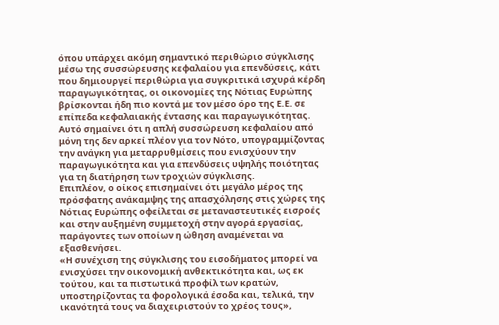όπου υπάρχει ακόμη σημαντικό περιθώριο σύγκλισης μέσω της συσσώρευσης κεφαλαίου για επενδύσεις, κάτι που δημιουργεί περιθώρια για συγκριτικά ισχυρά κέρδη παραγωγικότητας, οι οικονομίες της Νότιας Ευρώπης βρίσκονται ήδη πιο κοντά με τον μέσο όρο της Ε.Ε. σε επίπεδα κεφαλαιακής έντασης και παραγωγικότητας.
Αυτό σημαίνει ότι η απλή συσσώρευση κεφαλαίου από μόνη της δεν αρκεί πλέον για τον Νότο, υπογραμμίζοντας την ανάγκη για μεταρρυθμίσεις που ενισχύουν την παραγωγικότητα και για επενδύσεις υψηλής ποιότητας για τη διατήρηση των τροχιών σύγκλισης.
Επιπλέον, ο οίκος επισημαίνει ότι μεγάλο μέρος της πρόσφατης ανάκαμψης της απασχόλησης στις χώρες της Νότιας Ευρώπης οφείλεται σε μεταναστευτικές εισροές και στην αυξημένη συμμετοχή στην αγορά εργασίας, παράγοντες των οποίων η ώθηση αναμένεται να εξασθενήσει.
«Η συνέχιση της σύγκλισης του εισοδήματος μπορεί να ενισχύσει την οικονομική ανθεκτικότητα και, ως εκ τούτου, και τα πιστωτικά προφίλ των κρατών, υποστηρίζοντας τα φορολογικά έσοδα και, τελικά, την ικανότητά τους να διαχειριστούν το χρέος τους»,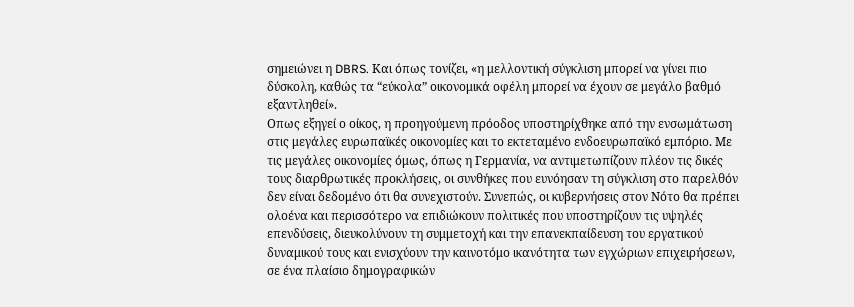σημειώνει η DBRS. Και όπως τονίζει, «η μελλοντική σύγκλιση μπορεί να γίνει πιο δύσκολη, καθώς τα “εύκολα” οικονομικά οφέλη μπορεί να έχουν σε μεγάλο βαθμό εξαντληθεί».
Οπως εξηγεί ο οίκος, η προηγούμενη πρόοδος υποστηρίχθηκε από την ενσωμάτωση στις μεγάλες ευρωπαϊκές οικονομίες και το εκτεταμένο ενδοευρωπαϊκό εμπόριο. Με τις μεγάλες οικονομίες όμως, όπως η Γερμανία, να αντιμετωπίζουν πλέον τις δικές τους διαρθρωτικές προκλήσεις, οι συνθήκες που ευνόησαν τη σύγκλιση στο παρελθόν δεν είναι δεδομένο ότι θα συνεχιστούν. Συνεπώς, οι κυβερνήσεις στον Νότο θα πρέπει ολοένα και περισσότερο να επιδιώκουν πολιτικές που υποστηρίζουν τις υψηλές επενδύσεις, διευκολύνουν τη συμμετοχή και την επανεκπαίδευση του εργατικού δυναμικού τους και ενισχύουν την καινοτόμο ικανότητα των εγχώριων επιχειρήσεων, σε ένα πλαίσιο δημογραφικών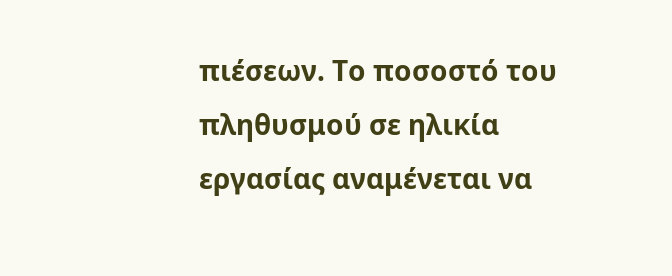πιέσεων. Το ποσοστό του πληθυσμού σε ηλικία εργασίας αναμένεται να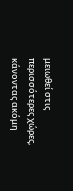μειωθεί στις περισσότερες χώρες, κάνοντας ακόμη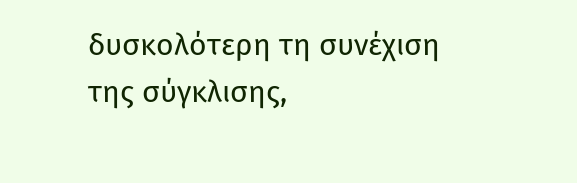δυσκολότερη τη συνέχιση της σύγκλισης,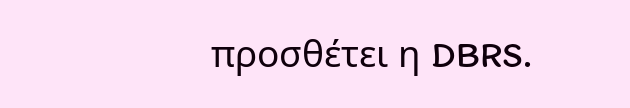προσθέτει η DBRS.